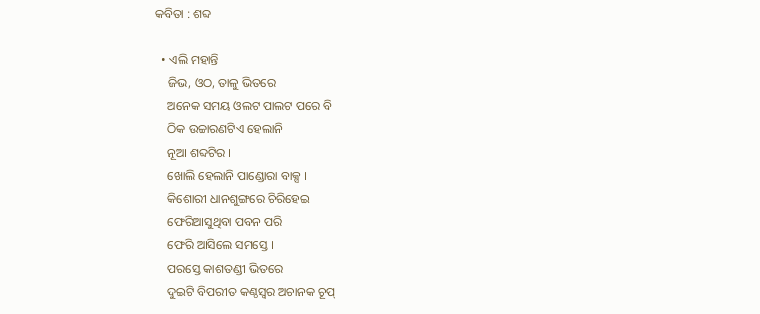କବିତା : ଶବ୍ଦ

  • ଏଲି ମହା‌ନ୍ତି
    ଜିଭ, ଓଠ, ତାଳୁ ଭିତରେ
    ଅନେକ ସମୟ ଓଲଟ ପାଲଟ ପରେ ବି
    ଠିକ ଉଚ୍ଚାରଣଟିଏ ହେଲାନି
    ନୂଆ ଶବ୍ଦଟିର ।
    ଖୋଲି ହେଲାନି ପାଣ୍ଡୋରା ବାକ୍ସ ।
    କିଶୋରୀ ଧାନଶୁଙ୍ଗରେ ଚିରିହେଇ
    ଫେରିଆସୁଥିବା ପବନ ପରି
    ଫେରି ଆସିଲେ ସମସ୍ତେ ।
    ପରସ୍ତେ କାଶତଣ୍ଡୀ ଭିତରେ
    ଦୁଇଟି ବିପରୀତ କଣ୍ଠସ୍ୱର ଅଚାନକ ଚୂପ୍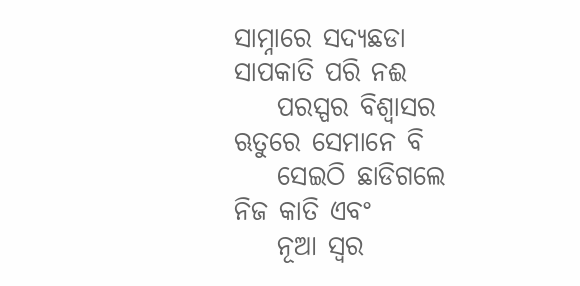ସାମ୍ନାରେ ସଦ୍ୟଛଡା ସାପକାତି ପରି ନଈ
    ପରସ୍ପର ବିଶ୍ୱାସର ଋତୁରେ ସେମାନେ ବି
    ସେଇଠି ଛାଡିଗଲେ ନିଜ କାତି ଏବଂ
    ନୂଆ ସ୍ୱର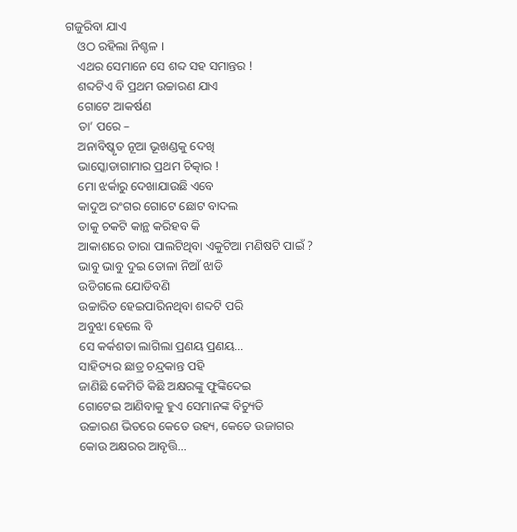ଗଜୁରିବା ଯାଏ
    ଓଠ ରହିଲା ନିଶ୍ଚଳ ।
    ଏଥର ସେମାନେ ସେ ଶବ୍ଦ ସହ ସମାନ୍ତର !
    ଶବ୍ଦଟିଏ ବି ପ୍ରଥମ ଉଚ୍ଚାରଣ ଯାଏ
    ଗୋଟେ ଆକର୍ଷଣ
    ତା’ ପରେ –
    ଅନାବିଷ୍କୃତ ନୂଆ ଭୂଖଣ୍ଡକୁ ଦେଖି
    ଭାସ୍କୋଡାଗାମାର ପ୍ରଥମ ଚିତ୍କାର !
    ମୋ ଝର୍କାରୁ ଦେଖାଯାଉଛି ଏବେ
    କାଦୁଅ ରଂଗର ଗୋଟେ ଛୋଟ ବାଦଲ
    ତାକୁ ଚକଟି କାନ୍ଥ କରିହବ କି
    ଆକାଶରେ ତାରା ପାଲଟିଥିବା ଏକୁଟିଆ ମଣିଷଟି ପାଇଁ ?
    ଭାବୁ ଭାବୁ ଦୁଇ ତୋଳା ନିଆଁ ଝାଡି
    ଉଡିଗଲେ ଯୋଡିବଣି
    ଉଚ୍ଚାରିତ ହେଇପାରିନଥିବା ଶବ୍ଦଟି ପରି
    ଅବୁଝା ହେଲେ ବି
    ସେ କର୍କଶତା ଲାଗିଲା ପ୍ରଣୟ ପ୍ରଣୟ…
    ସାହିତ୍ୟର ଛାତ୍ର ଚନ୍ଦ୍ରକାନ୍ତ ପହି
    ଜାଣିଛି କେମିତି କିଛି ଅକ୍ଷରଙ୍କୁ ଫୁଙ୍କିଦେଇ
    ଗୋଟେଇ ଆଣିବାକୁ ହୁଏ ସେମାନଙ୍କ ବିଚ୍ୟୁତି
    ଉଚ୍ଚାରଣ ଭିତରେ କେତେ ଉହ୍ୟ, କେତେ ଉଜାଗର
    କୋଉ ଅକ୍ଷରର ଆବୃତ୍ତି…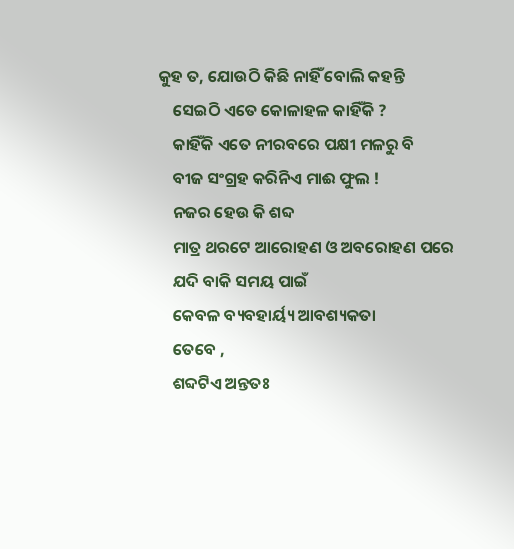କୁହ ତ, ଯୋଉଠି କିଛି ନାହିଁ ବୋଲି କହନ୍ତି
    ସେଇଠି ଏତେ କୋଳାହଳ କାହିଁକି ?
    କାହିଁକି ଏତେ ନୀରବରେ ପକ୍ଷୀ ମଳରୁ ବି
    ବୀଜ ସଂଗ୍ରହ କରିନିଏ ମାଈ ଫୁଲ !
    ନଜର ହେଉ କି ଶବ୍ଦ
    ମାତ୍ର ଥରଟେ ଆରୋହଣ ଓ ଅବରୋହଣ ପରେ
    ଯଦି ବାକି ସମୟ ପାଇଁ
    କେବଳ ବ୍ୟବହାର୍ୟ୍ୟ ଆବଶ୍ୟକତା
    ତେବେ ,
    ଶବ୍ଦଟିଏ ଅନ୍ତତଃ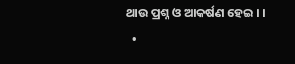ଥାଉ ପ୍ରଶ୍ନ ଓ ଆକର୍ଷଣ ହେଇ । ।
  •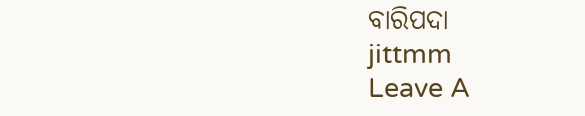ବାରିପଦା
jittmm
Leave A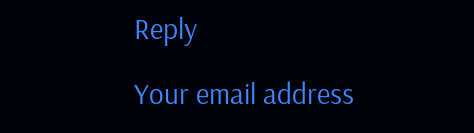Reply

Your email address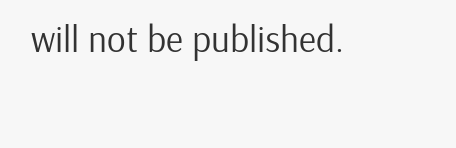will not be published.